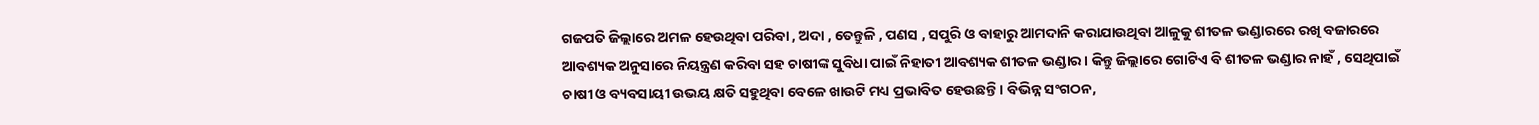ଗଜପତି ଜିଲ୍ଲାରେ ଅମଳ ହେଉଥିବା ପରିବା , ଅଦା , ତେନ୍ତୁଳି , ପଣସ , ସପୁରି ଓ ବାହାରୁ ଆମଦାନି କରାଯାଉଥିବା ଆଳୁକୁ ଶୀତଳ ଭଣ୍ଡାରରେ ରଖି ବଜାରରେ ଆବଶ୍ୟକ ଅନୁସାରେ ନିୟନ୍ତ୍ରଣ କରିବା ସହ ଚାଷୀଙ୍କ ସୁବିଧା ପାଇଁ ନିହାତୀ ଆବଶ୍ୟକ ଶୀତଳ ଭଣ୍ଡାର। କିନ୍ତୁ ଜିଲ୍ଲାରେ ଗୋଟିଏ ବି ଶୀତଳ ଭଣ୍ଡାର ନାହଁ , ସେଥିପାଇଁ ଚାଷୀ ଓ ବ୍ୟବସାୟୀ ଉଭୟ କ୍ଷତି ସହୁଥିବା ବେଳେ ଖାଉଟି ମଧ୍ୟ ପ୍ରଭାବିତ ହେଉଛନ୍ତି। ବିଭିନ୍ନ ସଂଗଠନ,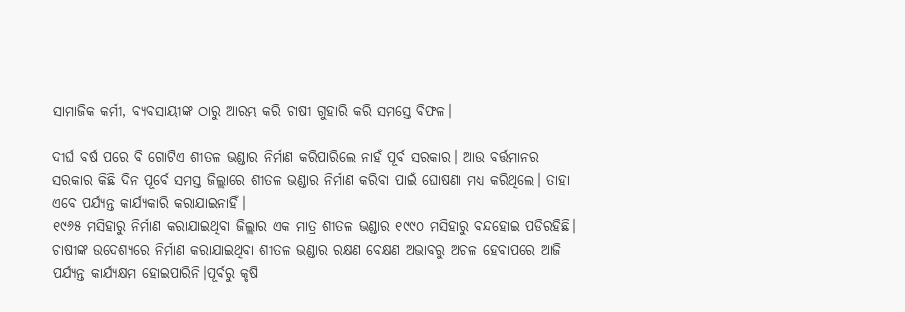ସାମାଜିକ କର୍ମୀ, ବ୍ୟବସାୟୀଙ୍କ ଠାରୁ ଆରମ୍ଭ କରି ଚାଷୀ ଗୁହାରି କରି ସମସ୍ତେ ବିଫଳ।

ଦୀର୍ଘ ବର୍ଷ ପରେ ବି ଗୋଟିଏ ଶୀତଳ ଭଣ୍ଡାର ନିର୍ମାଣ କରିପାରିଲେ ନାହଁ ପୂର୍ବ ସରକାର। ଆଉ ବର୍ତ୍ତମାନର ସରକାର କିଛି ଦିନ ପୂର୍ବେ ସମସ୍ତ ଜିଲ୍ଲାରେ ଶୀତଳ ଭଣ୍ଡାର ନିର୍ମାଣ କରିବା ପାଇଁ ଘୋଷଣା ମଧ୍ୟ କରିଥିଲେ। ତାହା ଏବେ ପର୍ଯ୍ୟନ୍ତ କାର୍ଯ୍ୟକାରି କରାଯାଇନାହିଁ।
୧୯୬୫ ମସିହାରୁ ନିର୍ମାଣ କରାଯାଇଥିବା ଜିଲ୍ଲାର ଏକ ମାତ୍ର ଶୀତଳ ଭଣ୍ଡାର ୧୯୯୦ ମସିହାରୁ ବନ୍ଦହୋଇ ପଡିରହିଛି। ଚାଷୀଙ୍କ ଉଦେଶ୍ୟରେ ନିର୍ମାଣ କରାଯାଇଥିବା ଶୀତଳ ଭଣ୍ଡାର ରକ୍ଷଣ ବେକ୍ଷଣ ଅଭାବରୁ ଅଚଳ ହେବାପରେ ଆଜି ପର୍ଯ୍ୟନ୍ତ କାର୍ଯ୍ୟକ୍ଷମ ହୋଇପାରିନି।ପୂର୍ବରୁ କୃଷି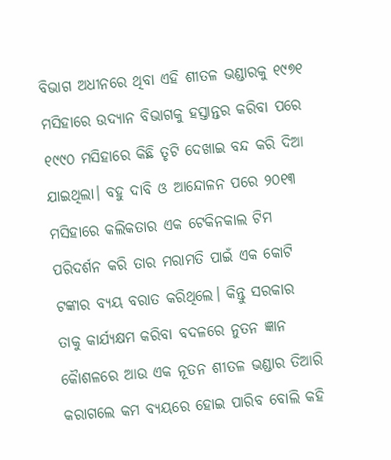ବିଭାଗ ଅଧୀନରେ ଥିବା ଏହି ଶୀତଳ ଭଣ୍ଡାରକୁ ୧୯୭୧ ମସିହାରେ ଉଦ୍ୟାନ ବିଭାଗକୁ ହସ୍ତାନ୍ତର କରିବା ପରେ ୧୯୯୦ ମସିହାରେ କିଛି ତୃଟି ଦେଖାଇ ବନ୍ଦ କରି ଦିଆ ଯାଇଥିଲା। ବହୁ ଦାବି ଓ ଆନ୍ଦୋଳନ ପରେ ୨୦୧୩ ମସିହାରେ କଲିକତାର ଏକ ଟେକିନକାଲ ଟିମ ପରିଦର୍ଶନ କରି ତାର ମରାମତି ପାଇଁ ଏକ କୋଟି ଟଙ୍କାର ବ୍ୟୟ ବରାତ କରିଥିଲେ। କିନ୍ତୁ ସରକାର ତାକୁ କାର୍ଯ୍ୟକ୍ଷମ କରିବା ବଦଳରେ ନୁତନ ଜ୍ଞାନ କୈାଶଳରେ ଆଉ ଏକ ନୂତନ ଶୀତଳ ଭଣ୍ଡାର ତିଆରି କରାଗଲେ କମ ବ୍ୟୟରେ ହୋଇ ପାରିବ ବୋଲି କହି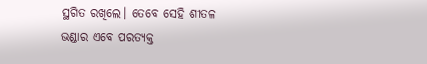ସ୍ଥଗିତ ରଖିଲେ। ତେବେ ସେହି ଶୀତଳ ଭଣ୍ଡାର ଏବେ ପରତ୍ୟକ୍ତ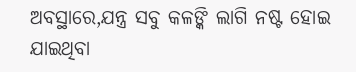ଅବସ୍ଥାରେ,ଯନ୍ତ୍ର ସବୁ କଳଙ୍କି ଲାଗି ନଷ୍ଟ ହୋଇ ଯାଇଥିବା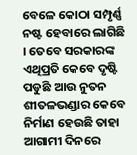ବେଳେ କୋଠା ସମ୍ପୃର୍ଣ୍ଣ ନଷ୍ଟ ହେବାରେ ଲାଗିଛି । ତେବେ ସରକାରଙ୍କ ଏଥିପ୍ରତି କେବେ ଦୃଷ୍ଟି ପଡୁଛି ଆଉ ନୁତନ ଶୀତଳଭଣ୍ଡାର କେବେ ନିର୍ମାଣ ହେଉଛି ତାହା ଆଗାମୀ ଦିନରେ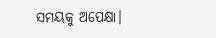ସମୟକୁ ଅପେକ୍ଷା।